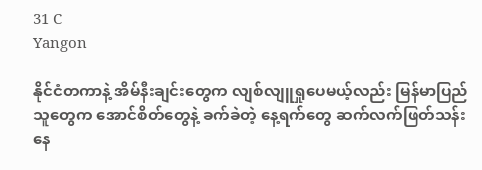31 C
Yangon

နိုင်ငံတကာနဲ့ အိမ်နီးချင်းတွေက လျစ်လျူရှုပေမယ့်လည်း မြန်မာပြည်သူတွေက အောင်စိတ်တွေနဲ့ ခက်ခဲတဲ့ နေ့ရက်တွေ ဆက်လက်ဖြတ်သန်းနေ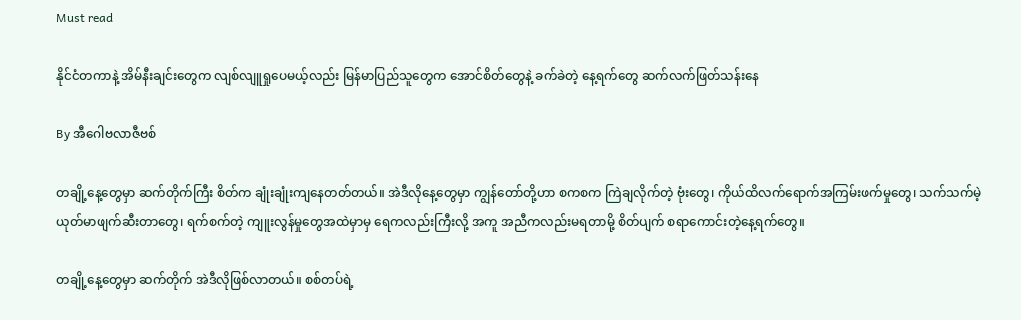Must read

နိုင်ငံတကာနဲ့ အိမ်နီးချင်းတွေက လျစ်လျူရှုပေမယ့်လည်း မြန်မာပြည်သူတွေက အောင်စိတ်တွေနဲ့ ခက်ခဲတဲ့ နေ့ရက်တွေ ဆက်လက်ဖြတ်သန်းနေ

By အီဂေါဗလာဇီဗစ်

တချို့နေ့တွေမှာ ဆက်တိုက်ကြီး စိတ်က ချုံးချုံးကျနေတတ်တယ်။ အဲဒီလိုနေ့တွေမှာ ကျွန်တော်တို့ဟာ စကစက ကြဲချလိုက်တဲ့ ဗုံးတွေ၊ ကိုယ်ထိလက်ရောက်အကြမ်းဖက်မှုတွေ၊ သက်သက်မဲ့ ယုတ်မာဖျက်ဆီးတာတွေ၊ ရက်စက်တဲ့ ကျူးလွန်မှုတွေအထဲမှာမှ ရေကလည်းကြီးလို့ အကူ အညီကလည်းမရတာမို့ စိတ်ပျက် စရာကောင်းတဲ့နေ့ရက်တွေ။

တချို့နေ့တွေမှာ ဆက်တိုက် အဲဒီလိုဖြစ်လာတယ်။ စစ်တပ်ရဲ့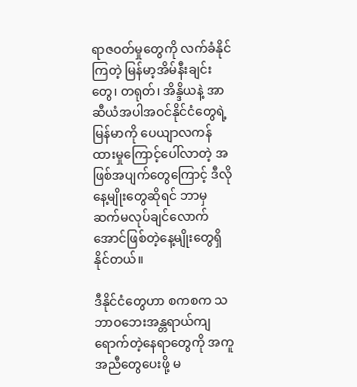ရာဇဝတ်မှုတွေကို လက်ခံနိုင်ကြတဲ့ မြန်မာ့အိမ်နီးချင်းတွေ၊ တရုတ်၊ အိန္ဒိယနဲ့ အာဆီယံအပါအဝင်နိုင်ငံတွေရဲ့ မြန်မာကို ပေယျာလကန် ထားမှုကြောင့်ပေါ်လာတဲ့ အဖြစ်အပျက်တွေကြောင့် ဒီလိုနေ့မျိုးတွေဆိုရင် ဘာမှ ဆက်မလုပ်ချင်လောက်အောင်ဖြစ်တဲ့နေ့မျိုးတွေရှိနိုင်တယ်။

ဒီနိုင်ငံတွေဟာ စကစက သဘာဝဘေးအန္တရာယ်ကျရောက်တဲ့နေရာတွေကို အကူအညီတွေပေးဖို့ မ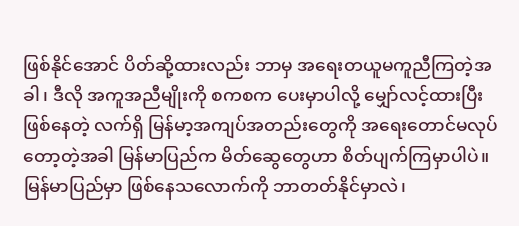ဖြစ်နိုင်အောင် ပိတ်ဆို့ထားလည်း ဘာမှ အရေးတယူမကူညီကြတဲ့အခါ၊ ဒီလို အကူအညီမျိုးကို စကစက ပေးမှာပါလို့ မျှော်လင့်ထားပြီး ဖြစ်နေတဲ့ လက်ရှိ မြန်မာ့အကျပ်အတည်းတွေကို အရေးတောင်မလုပ်တော့တဲ့အခါ မြန်မာပြည်က မိတ်ဆွေတွေဟာ စိတ်ပျက်ကြမှာပါပဲ။ မြန်မာပြည်မှာ ဖြစ်နေသလောက်ကို ဘာတတ်နိုင်မှာလဲ၊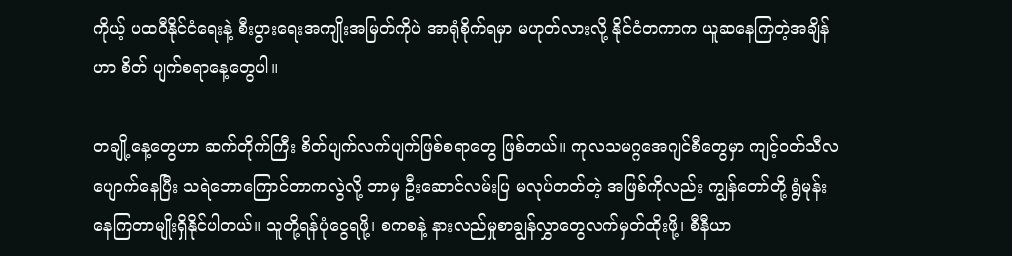ကိုယ့် ပထဝီနိုင်ငံရေးနဲ့ စီးပွားရေးအကျိုးအမြတ်ကိုပဲ အာရုံစိုက်ရမှာ မဟုတ်လားလို့ နိုင်ငံတကာက ယူဆနေကြတဲ့အချိန်ဟာ စိတ် ပျက်စရာနေ့တွေပါ။

တချို့နေ့တွေဟာ ဆက်တိုက်ကြီး စိတ်ပျက်လက်ပျက်ဖြစ်စရာတွေ ဖြစ်တယ်။ ကုလသမဂ္ဂအေဂျင်စီတွေမှာ ကျင့်ဝတ်သီလပျောက်နေပြီး သရဲဘောကြောင်တာကလွဲလို့ ဘာမှ ဦးဆောင်လမ်းပြ မလုပ်တတ်တဲ့ အဖြစ်ကိုလည်း ကျွန်တော်တို့ ရွံမုန်းနေကြတာမျိုးရှိနိုင်ပါတယ်။ သူတို့ရန်ပုံငွေရဖို့၊ စကစနဲ့ နားလည်မှုစာချွန်လွှာတွေလက်မှတ်ထိုးဖို့၊ စီနီယာ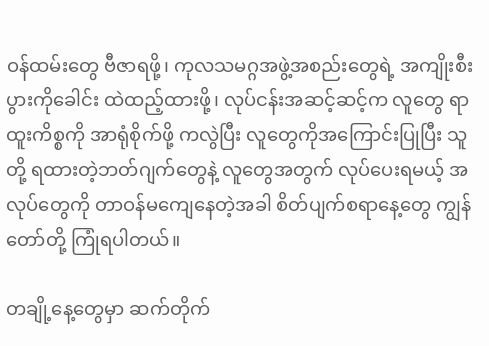ဝန်ထမ်းတွေ ဗီဇာရဖို့၊ ကုလသမဂ္ဂအဖွဲ့အစည်းတွေရဲ့ အကျိုးစီးပွားကိုခေါင်း ထဲထည့်ထားဖို့၊ လုပ်ငန်းအဆင့်ဆင့်က လူတွေ ရာထူးကိစ္စကို အာရုံစိုက်ဖို့ ကလွဲပြီး လူတွေကိုအကြောင်းပြုပြီး သူတို့ ရထားတဲ့ဘတ်ဂျက်တွေနဲ့ လူတွေအတွက် လုပ်ပေးရမယ့် အလုပ်တွေကို တာဝန်မကျေနေတဲ့အခါ စိတ်ပျက်စရာနေ့တွေ ကျွန်တော်တို့ ကြုံရပါတယ်။

တချို့နေ့တွေမှာ ဆက်တိုက်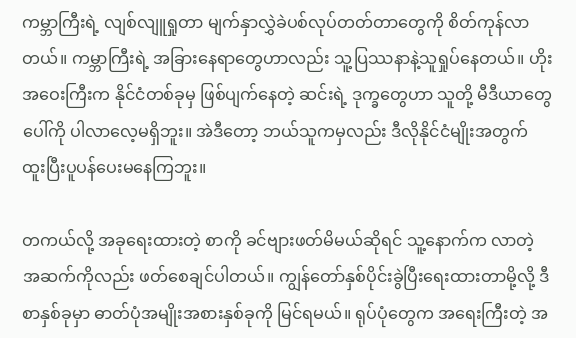ကမ္ဘာကြီးရဲ့ လျစ်လျူရှုတာ မျက်နှာလွှဲခဲပစ်လုပ်တတ်တာတွေကို စိတ်ကုန်လာတယ်။ ကမ္ဘာကြီးရဲ့ အခြားနေရာတွေဟာလည်း သူ့ပြဿနာနဲ့သူရှုပ်နေတယ်။ ဟိုးအဝေးကြီးက နိုင်ငံတစ်ခုမှ ဖြစ်ပျက်နေတဲ့ ဆင်းရဲ့ ဒုက္ခတွေဟာ သူတို့ မီဒီယာတွေပေါ်ကို ပါလာလေ့မရှိဘူး။ အဲဒီတော့ ဘယ်သူကမှလည်း ဒီလိုနိုင်ငံမျိုးအတွက် ထူးပြီးပူပန်ပေးမနေကြဘူး။

တကယ်လို့ အခုရေးထားတဲ့ စာကို ခင်ဗျားဖတ်မိမယ်ဆိုရင် သူ့နောက်က လာတဲ့ အဆက်ကိုလည်း ဖတ်စေချင်ပါတယ်။ ကျွန်တော်နှစ်ပိုင်းခွဲပြီးရေးထားတာမို့လို့ ဒီစာနှစ်ခုမှာ ဓာတ်ပုံအမျိုးအစားနှစ်ခုကို မြင်ရမယ်။ ရုပ်ပုံတွေက အရေးကြီးတဲ့ အ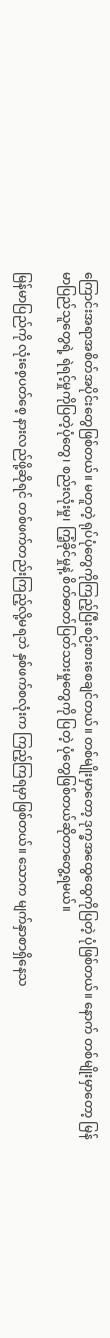ကြောင်းအရာအစိတ်အပိုင်းတွေဖြစ်တယ်။ မတူတဲ့ ရုပ်ပုံတွေကိုကြည့်ပြီးစဉ်းစားစေချင်တယ်။ တစ်မျိုးမှာတော့ ဒုက္ခအထွေထွေကိုပြတဲ့ ပုံဖြစ်တယ်။ နောက် တစ်မျိုးမှာတော့ မြန်မာပြည်သူတွေရဲ့ ရဲရင့်မှုကိုပြတဲ့ပုံတွေ၊ စည်းလုံးမှု၊ ကြံ့ခိုင်မှုနဲ့ စိတ်ဓာတ်ပြတ်သားမှုတွေကို ပြတဲ့ ပုံတွေဖြစ်တယ်ဆိုတာတွေ့ရမယ်။

မြန်မာပြည်ကို လုံးစေ့ပတ်စေ့ နားလည်ဖို့ဆိုရင် တစ်ဖက်တည်းကြည့်လို့မရဘဲ နှစ်ဖက်စလုံးက ကြည့်ကြရမှာဖြစ်တယ်။ သောက မျက်နှာစာရှိနေသ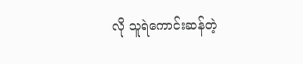လို သူရဲကောင်းဆန်တဲ့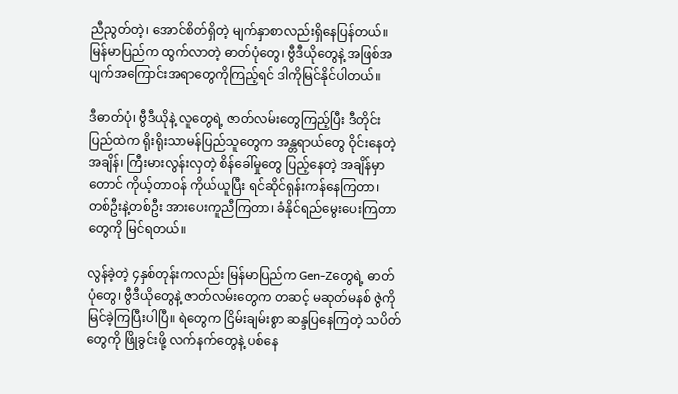ညီညွတ်တဲ့၊ အောင်စိတ်ရှိတဲ့ မျက်နှာစာလည်းရှိနေပြန်တယ်။ မြန်မာပြည်က ထွက်လာတဲ့ ဓာတ်ပုံတွေ၊ ဗွီဒီယိုတွေနဲ့ အဖြစ်အပျက်အကြောင်းအရာတွေကိုကြည့်ရင် ဒါကိုမြင်နိုင်ပါတယ်။

ဒီဓာတ်ပုံ၊ ဗွီဒီယိုနဲ့ လူတွေရဲ့ ဇာတ်လမ်းတွေကြည့်ပြီး ဒီတိုင်းပြည်ထဲက ရိုးရိုးသာမန်ပြည်သူတွေက အန္တရာယ်တွေ ဝိုင်းနေတဲ့ အချိန်၊ ကြီးမားလွန်းလှတဲ့ စိန်ခေါ်မှုတွေ ပြည့်နေတဲ့ အချိန်မှာတောင် ကိုယ့်တာဝန် ကိုယ်ယူပြီး ရင်ဆိုင်ရုန်းကန်နေကြတာ၊ တစ်ဦးနဲ့တစ်ဦး အားပေးကူညီကြတာ၊ ခံနိုင်ရည်မွေးပေးကြတာတွေကို မြင်ရတယ်။

လွန်ခဲ့တဲ့ ၄နှစ်တုန်းကလည်း မြန်မာပြည်က Gen-Zတွေရဲ့ ဓာတ်ပုံတွေ၊ ဗွီဒီယိုတွေနဲ့ ဇာတ်လမ်းတွေက တဆင့် မဆုတ်မနစ် ဇွဲကို မြင်ခဲ့ကြပြီးပါပြီ။ ရဲတွေက ငြိမ်းချမ်းစွာ ဆန္ဒပြနေကြတဲ့ သပိတ်တွေကို ဖြိုခွင်းဖို့ လက်နက်တွေနဲ့ ပစ်နေ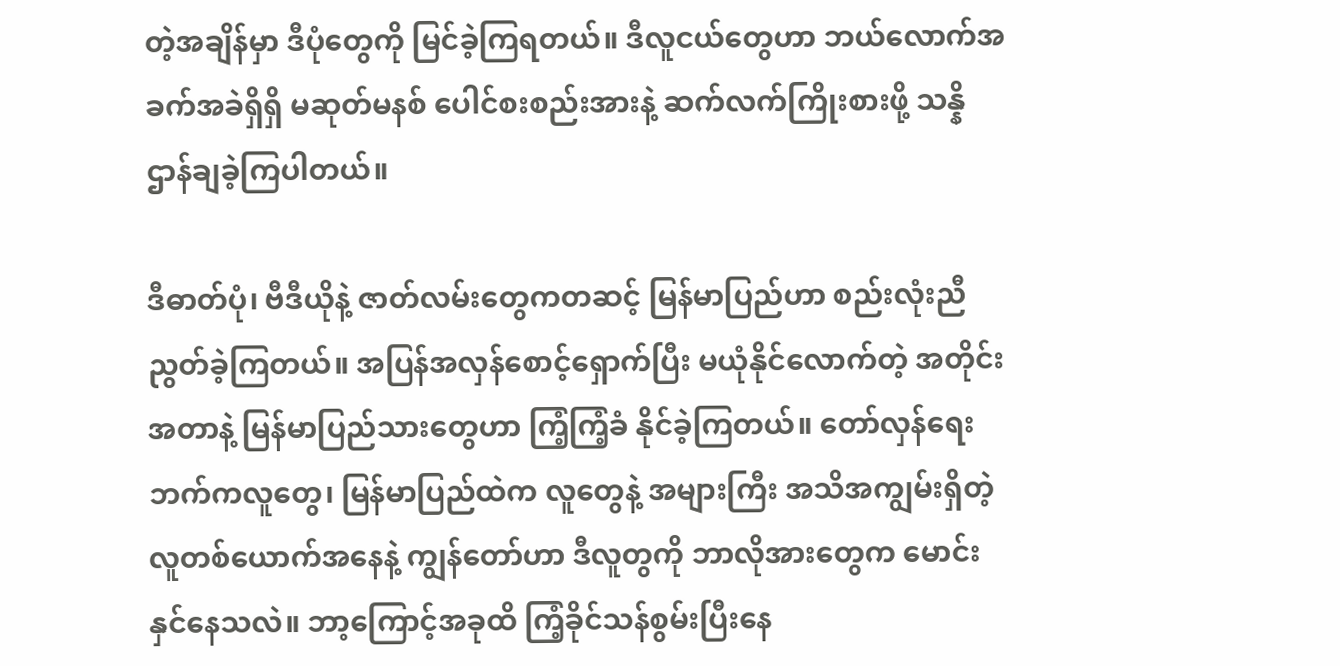တဲ့အချိန်မှာ ဒီပုံတွေကို မြင်ခဲ့ကြရတယ်။ ဒီလူငယ်တွေဟာ ဘယ်လောက်အခက်အခဲရှိရှိ မဆုတ်မနစ် ပေါင်စးစည်းအားနဲ့ ဆက်လက်ကြိုးစားဖို့ သန္နိဌာန်ချခဲ့ကြပါတယ်။

ဒီဓာတ်ပုံ၊ ဗီဒီယိုနဲ့ ဇာတ်လမ်းတွေကတဆင့် မြန်မာပြည်ဟာ စည်းလုံးညီညွတ်ခဲ့ကြတယ်။ အပြန်အလှန်စောင့်ရှောက်ပြီး မယုံနိုင်လောက်တဲ့ အတိုင်းအတာနဲ့ မြန်မာပြည်သားတွေဟာ ကြံ့ကြံ့ခံ နိုင်ခဲ့ကြတယ်။ တော်လှန်ရေးဘက်ကလူတွေ၊ မြန်မာပြည်ထဲက လူတွေနဲ့ အများကြီး အသိအကျွမ်းရှိတဲ့ လူတစ်ယောက်အနေနဲ့ ကျွန်တော်ဟာ ဒီလူတွကို ဘာလိုအားတွေက မောင်းနှင်နေသလဲ။ ဘာ့ကြောင့်အခုထိ ကြံ့ခိုင်သန်စွမ်းပြီးနေ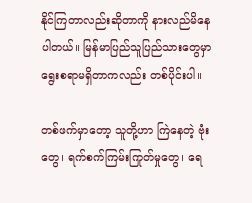နိုင်ကြတာလည်းဆိုတာကို နားလည်မိနေပါတယ်။ မြန်မာပြည်သူပြည်သားတွေမှာ ရွေးစရာမရှိတာကလည်း တစ်ပိုင်းပါ။

တစ်ဖက်မှာတော့ သူတို့ဟာ ကြဲနေတဲ့ ဗုံးတွေ၊ ရက်စက်ကြမ်းကြုတ်မှုတွေ၊ ရေ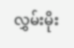လွှမ်းမိုး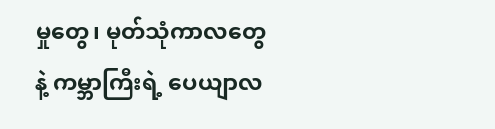မှုတွေ၊ မုတ်သုံကာလတွေနဲ့ ကမ္ဘာကြီးရဲ့ ပေယျာလ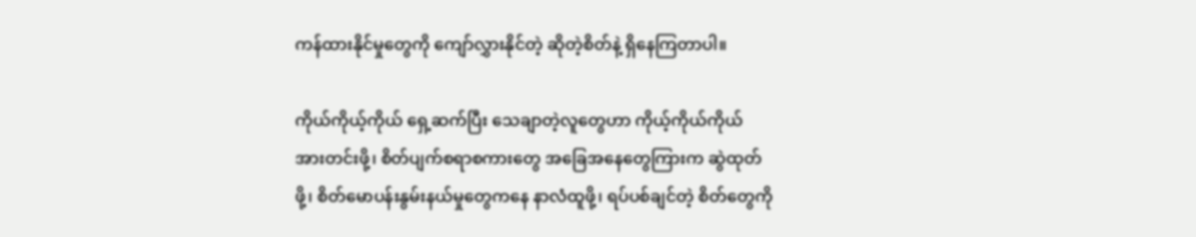ကန်ထားနိုင်မှုတွေကို ကျော်လွှားနိုင်တဲ့ ဆိုတဲ့စိတ်နဲ့ ရှိနေကြတာပါ။

ကိုယ်ကိုယ့်ကိုယ် ရှေ့ဆက်ပြီး သေချာတဲ့လူတွေဟာ ကိုယ့်ကိုယ်ကိုယ် အားတင်းဖို့၊ စိတ်ပျက်စရာစကားတွေ အခြေအနေတွေကြားက ဆွဲထုတ်ဖို့၊ စိတ်မောပန်းနွမ်းနယ်မှုတွေကနေ နာလံထူဖို့၊ ရပ်ပစ်ချင်တဲ့ စိတ်တွေကို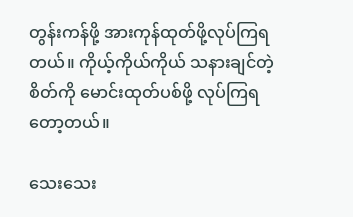တွန်းကန်ဖို့ အားကုန်ထုတ်ဖို့လုပ်ကြရတယ်။ ကိုယ့်ကိုယ်ကိုယ် သနားချင်တဲ့စိတ်ကို မောင်းထုတ်ပစ်ဖို့ လုပ်ကြရတော့တယ်။

သေးသေး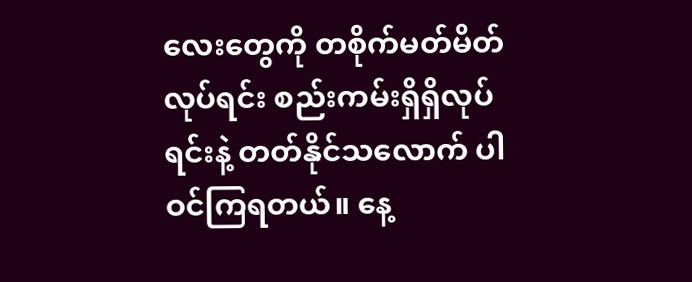လေးတွေကို တစိုက်မတ်မိတ်လုပ်ရင်း စည်းကမ်းရှိရှိလုပ်ရင်းနဲ့ တတ်နိုင်သလောက် ပါဝင်ကြရတယ်။ နေ့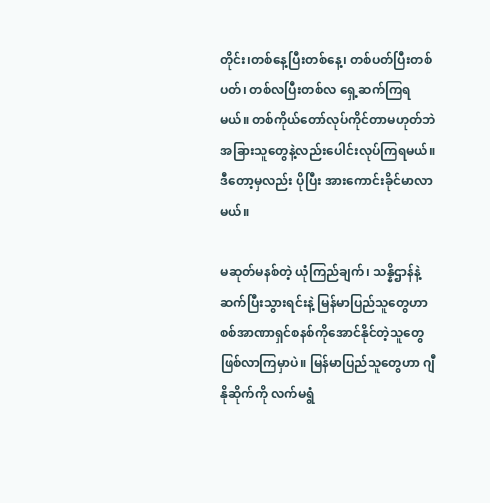တိုင်း၊တစ်နေ့ပြီးတစ်နေ့၊ တစ်ပတ်ပြီးတစ်ပတ်၊ တစ်လပြီးတစ်လ ရှေ့ဆက်ကြရမယ်။ တစ်ကိုယ်တော်လုပ်ကိုင်တာမဟုတ်ဘဲ အခြားသူတွေနဲ့လည်းပေါင်းလုပ်ကြရမယ်။ ဒီတော့မှလည်း ပိုပြီး အားကောင်းခိုင်မာလာမယ်။

မဆုတ်မနစ်တဲ့ ယုံကြည်ချက်၊ သန္နိဌာန်နဲ့ ဆက်ပြီးသွားရင်းနဲ့ မြန်မာပြည်သူတွေဟာ စစ်အာဏာရှင်စနစ်ကိုအောင်နိုင်တဲ့သူတွေဖြစ်လာကြမှာပဲ။ မြန်မာပြည်သူတွေဟာ ဂျီနိုဆိုက်ကို လက်မရွံ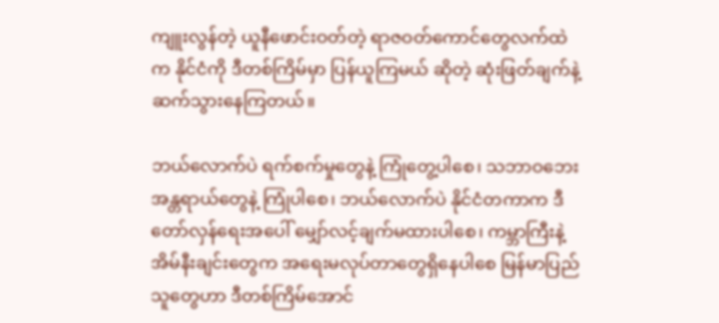ကျူးလွန်တဲ့ ယူနီဖောင်းဝတ်တဲ့ ရာဇဝတ်ကောင်တွေလက်ထဲက နိုင်ငံကို ဒီတစ်ကြိမ်မှာ ပြန်ယူကြမယ် ဆိုတဲ့ ဆုံးဖြတ်ချက်နဲ့ ဆက်သွားနေကြတယ်။

ဘယ်လောက်ပဲ ရက်စက်မှုတွေနဲ့ ကြုံတွေ့ပါစေ၊ သဘာဝဘေးအန္တရာယ်တွေနဲ့ ကြုံပါစေ၊ ဘယ်လောက်ပဲ နိုင်ငံတကာက ဒီတော်လှန်ရေးအပေါ် မျှော်လင့်ချက်မထားပါစေ၊ ကမ္ဘာကြီးနဲ့ အိမ်နီးချင်းတွေက အရေးမလုပ်တာတွေရှိနေပါစေ မြန်မာပြည်သူတွေဟာ ဒီတစ်ကြိမ်အောင်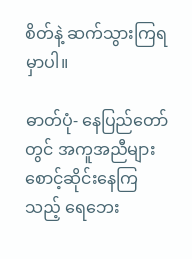စိတ်နဲ့ ဆက်သွားကြရမှာပါ။

ဓာတ်ပုံ- နေပြည်တော်တွင် အကူအညီများ စောင့်ဆိုင်းနေကြသည့် ရေဘေး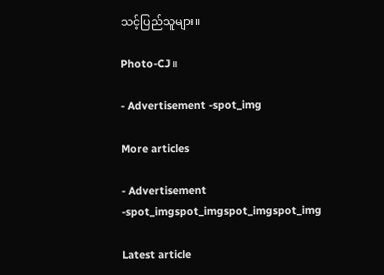သင့်ပြည်သူများ။

Photo-CJ။

- Advertisement -spot_img

More articles

- Advertisement -spot_imgspot_imgspot_imgspot_img

Latest article